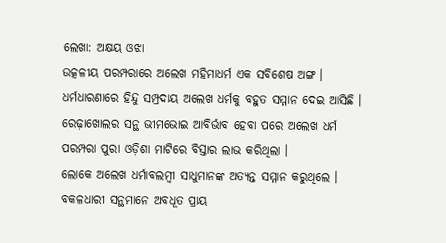ଲେଖା: ଅକ୍ଷୟ ଓଝା
ଉତ୍କଳୀୟ ପରମ୍ପରାରେ ଅଲେଖ ମହିମାଧର୍ମ ଏକ ସବିଶେଷ ଅଙ୍ଗ । ଧର୍ମଧାରଣାରେ ହିନ୍ଦୁ ସମ୍ପ୍ରଦାୟ ଅଲେଖ ଧର୍ମକୁ ବହୁତ ସମ୍ମାନ ଦେଇ ଆସିଛି । ରେଢ଼ାଖୋଲର ସନ୍ଥ ଭୀମଭୋଇ ଆବିର୍ଭାବ ହେବା ପରେ ଅଲେଖ ଧର୍ମ ପରମ୍ପରା ପୁରା ଓଡ଼ିଶା ମାଟିରେ ବିସ୍ତାର ଲାଭ କରିଥିଲା ।
ଲୋକେ ଅଲେଖ ଧର୍ମାବଲମ୍ବୀ ସାଧୁମାନଙ୍କ ଅତ୍ୟନ୍ତ ସମ୍ମାନ କରୁଥିଲେ । ବକଳଧାରୀ ସନ୍ଥମାନେ ଅବଧୂତ ପ୍ରାୟ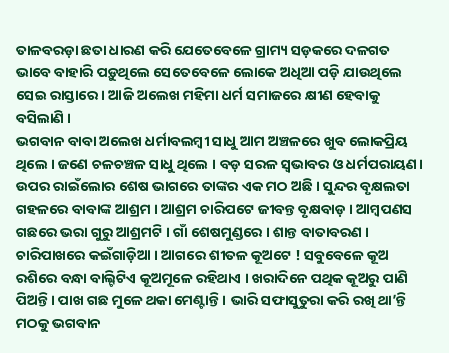ତାଳବରଡ଼ା ଛତା ଧାରଣ କରି ଯେତେବେଳେ ଗ୍ରାମ୍ୟ ସଡ଼କରେ ଦଳଗତ ଭାବେ ବାହାରି ପଡ଼ୁଥିଲେ ସେତେବେଳେ ଲୋକେ ଅଧିଆ ପଡ଼ି ଯାଉଥିଲେ ସେଇ ରାସ୍ତାରେ । ଆଜି ଅଲେଖ ମହିମା ଧର୍ମ ସମାଜରେ କ୍ଷୀଣ ହେବାକୁ ବସିଲାଣି ।
ଭଗବାନ ବାବା ଅଲେଖ ଧର୍ମାବଲମ୍ବୀ ସାଧୁ ଆମ ଅଞ୍ଚଳରେ ଖୁବ ଲୋକପ୍ରିୟ ଥିଲେ । ଜଣେ ଚଳଚଞ୍ଚଳ ସାଧୁ ଥିଲେ । ବଡ଼ ସରଳ ସ୍ୱଭାବର ଓ ଧର୍ମପରାୟଣ। ଉପର ରାଇଁଲୋର ଶେଷ ଭାଗରେ ତାଙ୍କର ଏକ ମଠ ଅଛି । ସୁନ୍ଦର ବୃକ୍ଷଲତା ଗହଳରେ ବାବାଙ୍କ ଆଶ୍ରମ । ଆଶ୍ରମ ଚାରିପଟେ ଜୀବନ୍ତ ବୃକ୍ଷବାଡ଼ । ଆମ୍ବପଣସ ଗଛରେ ଭରା ଗୁରୁ ଆଶ୍ରମଟି । ଗାଁ ଶେଷମୁଣ୍ଡରେ । ଶାନ୍ତ ବାତାବରଣ । ଚାରିପାଖରେ କଇଁଗାଡ଼ିଆ । ଆଗରେ ଶୀତଳ କୂଅଟେ ! ସବୁବେଳେ କୂଅ ରଶିରେ ବନ୍ଧା ବାଲ୍ଟିଟିଏ କୂଅମୂଳେ ରହିଥାଏ । ଖରାଦିନେ ପଥିକ କୂଅରୁ ପାଣି ପିଅନ୍ତି । ପାଖ ଗଛ ମୁଳେ ଥକା ମେଣ୍ଟାନ୍ତି । ଭାରି ସଫାସୁତୁରା କରି ରଖି ଥା’ନ୍ତି ମଠକୁ ଭଗବାନ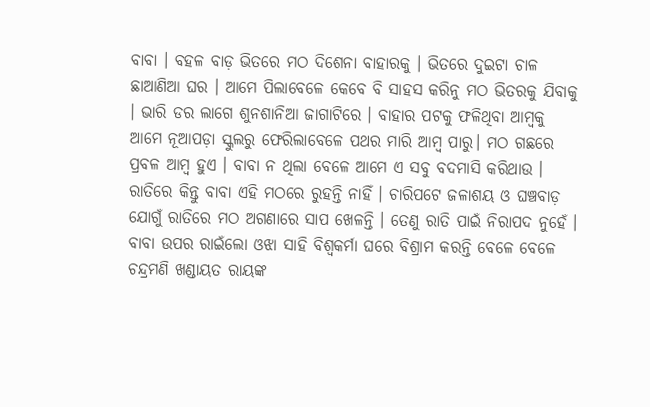ବାବା । ବହଳ ବାଡ଼ ଭିତରେ ମଠ ଦିଶେନା ବାହାରକୁ । ଭିତରେ ଦୁଇଟା ଚାଳ ଛାଆଣିଆ ଘର । ଆମେ ପିଲାବେଳେ କେବେ ବି ସାହସ କରିନୁ ମଠ ଭିତରକୁ ଯିବାକୁ । ଭାରି ଡର ଲାଗେ ଶୁନଶାନିଆ ଜାଗାଟିରେ । ବାହାର ପଟକୁ ଫଳିଥିବା ଆମ୍ବକୁ ଆମେ ନୂଆପଡ଼ା ସ୍କୁଲରୁ ଫେରିଲାବେଳେ ପଥର ମାରି ଆମ୍ବ ପାରୁ। ମଠ ଗଛରେ ପ୍ରବଳ ଆମ୍ବ ହୁଏ । ବାବା ନ ଥିଲା ବେଳେ ଆମେ ଏ ସବୁ ବଦମାସି କରିଥାଉ ।
ରାତିରେ କିନ୍ତୁ ବାବା ଏହି ମଠରେ ରୁହନ୍ତି ନାହିଁ । ଚାରିପଟେ ଜଳାଶୟ ଓ ଘଞ୍ଚବାଡ଼ ଯୋଗୁଁ ରାତିରେ ମଠ ଅଗଣାରେ ସାପ ଖେଳନ୍ତି । ତେଣୁ ରାତି ପାଇଁ ନିରାପଦ ନୁହେଁ । ବାବା ଉପର ରାଇଁଲୋ ଓଝା ସାହି ବିଶ୍ଵକର୍ମା ଘରେ ବିଶ୍ରାମ କରନ୍ତି ବେଳେ ବେଳେ ଚନ୍ଦ୍ରମଣି ଖଣ୍ଡାୟତ ରାୟଙ୍କ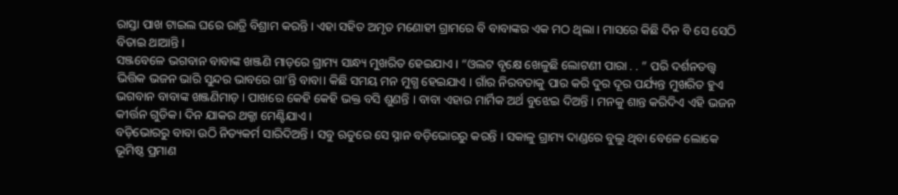ରାସ୍ତା ପାଖ ଟାଇଲ ଘରେ ରାତ୍ରି ବିଶ୍ରାମ କରନ୍ତି । ଏହା ସହିତ ଅମୃତ ମଣୋହୀ ଗ୍ରାମରେ ବି ବାବାଙ୍କର ଏକ ମଠ ଥିଲା । ମାସରେ କିଛି ଦିନ ବି ସେ ସେଠି ବିତାଇ ଥାଆନ୍ତି ।
ସଞ୍ଜବେଳେ ଭଗବାନ ବାବାଙ୍କ ଖଞ୍ଜଣି ମାଡ଼ରେ ଗ୍ରାମ୍ୟ ସାନ୍ଧ୍ୟ ମୁଖରିତ ହେଇଯାଏ । “ଓଲଟ ବୃକ୍ଷେ ଖେଳୁଛି ଲୋଟଣୀ ପାରା . . ” ପରି ଦର୍ଶନତତ୍ତ୍ୱ ଭିତ୍ତିକ ଭଜନ ଭାରି ସୁନ୍ଦର ଭାବରେ ଗା’ନ୍ତି ବାବା। କିଛି ସମୟ ମନ ମୁଗ୍ଧ ହେଇଯାଏ । ଗାଁର ନିରବତାକୁ ପାର କରି ଦୁର ଦୂର ପର୍ଯ୍ୟନ୍ତ ମୁଖରିତ ହୁଏ ଭଗବାନ ବାବାଙ୍କ ଖଞ୍ଜଣିମାଡ଼ । ପାଖରେ କେହି କେହି ଭକ୍ତ ବସି ଶୁଣନ୍ତି । ବାବା ଏହାର ମାର୍ମିକ ଅର୍ଥ ବୁଝେଇ ଦିଅନ୍ତି । ମନକୁ ଶାନ୍ତ କରିଦିଏ ଏହି ଭଜନ କୀର୍ତ୍ତନ ଗୁଡିକ। ଦିନ ଯାକର ଥକ୍ଜା ମେଣ୍ଟିଯାଏ ।
ବଡ଼ିଭୋରରୁ ବାବା ଉଠି ନିତ୍ୟକର୍ମ ସାରିଦିଅନ୍ତି । ସବୁ ଋତୁରେ ସେ ସ୍ନାନ ବଡ଼ିଭୋରରୁ କରନ୍ତି । ସକାଳୁ ଗ୍ରାମ୍ୟ ଦାଣ୍ଡରେ ବୁଲୁ ଥିବା ବେଳେ ଲୋକେ ଭୂମିଷ୍ଠ ପ୍ରମାଣ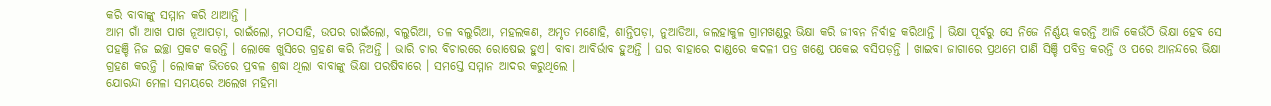କରି ବାବାଙ୍କୁ ସମ୍ମାନ କରି ଥାଆନ୍ତି ।
ଆମ ଗାଁ ଆଖ ପାଖ ନୂଆପଡ଼ା, ରାଇଁଲୋ, ମଠସାହି, ଉପର ରାଇଁଲୋ, ବଲୁରିଆ, ତଳ ବଲୁରିଆ, ମହଲକଣ, ଅମୃତ ମଣୋହି, ଶାନ୍ତିପଡ଼ା, ନୁଆଡିଆ, ଜଲହାକୁଳ ଗ୍ରାମଖଣ୍ଡରୁ ଭିକ୍ଷା କରି ଜୀବନ ନିର୍ବାହ କରିଥାନ୍ତି । ଭିକ୍ଷା ପୂର୍ବରୁ ସେ ନିଜେ ନିର୍ଣ୍ଣୟ କରନ୍ତି ଆଜି କେଉଁଠି ଭିକ୍ଷା ହେବ ସେ ପହଞ୍ଚି ନିଜ ଇଚ୍ଛା ପ୍ରକଟ କରନ୍ତି । ଲୋକେ ଖୁସିରେ ଗ୍ରହଣ କରି ନିଅନ୍ତି । ଭାରି ଚାର ବିଚାରରେ ରୋଷେଇ ହୁଏ। ବାବା ଆବିର୍ଭାବ ହୁଅନ୍ତି । ଘର ବାହାରେ ଦାଣ୍ଡରେ କଦଳୀ ପତ୍ର ଖଣ୍ଡେ ପକେଇ ବସିପଡ଼ନ୍ତି । ଖାଇବା ଜାଗାରେ ପ୍ରଥମେ ପାଣି ସିଞ୍ଚି ପବିତ୍ର କରନ୍ତି ଓ ପରେ ଆନନ୍ଦରେ ଭିକ୍ଷା ଗ୍ରହଣ କରନ୍ତି । ଲୋକଙ୍କ ଭିତରେ ପ୍ରବଳ ଶ୍ରଦ୍ଧା ଥିଲା ବାବାଙ୍କୁ ଭିକ୍ଷା ପରଷିବାରେ । ସମସ୍ତେ ସମ୍ମାନ ଆଦର କରୁଥିଲେ ।
ଯୋରନ୍ଦା ମେଳା ସମୟରେ ଅଲେଖ ମହିମା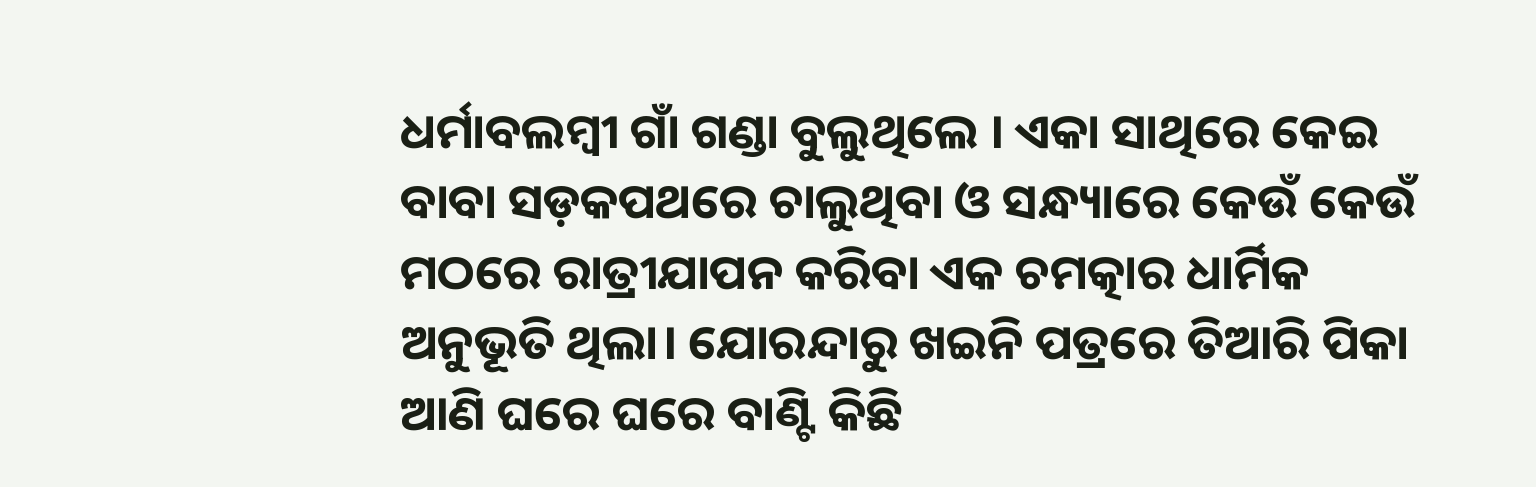ଧର୍ମାବଲମ୍ବୀ ଗାଁ ଗଣ୍ଡା ବୁଲୁଥିଲେ । ଏକା ସାଥିରେ କେଇ ବାବା ସଡ଼କପଥରେ ଚାଲୁଥିବା ଓ ସନ୍ଧ୍ୟାରେ କେଉଁ କେଉଁ ମଠରେ ରାତ୍ରୀଯାପନ କରିବା ଏକ ଚମତ୍କାର ଧାର୍ମିକ ଅନୁଭୂତି ଥିଲା। ଯୋରନ୍ଦାରୁ ଖଇନି ପତ୍ରରେ ତିଆରି ପିକା ଆଣି ଘରେ ଘରେ ବାଣ୍ଟି କିଛି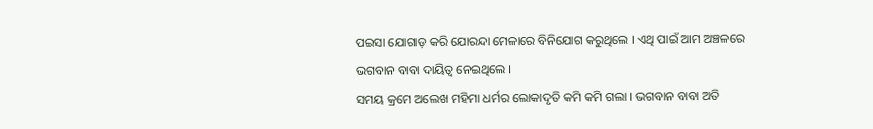ପଇସା ଯୋଗାଡ଼ କରି ଯୋରନ୍ଦା ମେଳାରେ ବିନିଯୋଗ କରୁଥିଲେ । ଏଥି ପାଇଁ ଆମ ଅଞ୍ଚଳରେ ଭଗବାନ ବାବା ଦାୟିତ୍ୱ ନେଇଥିଲେ ।
ସମୟ କ୍ରମେ ଅଲେଖ ମହିମା ଧର୍ମର ଲୋକାଦୃତି କମି କମି ଗଲା । ଭଗବାନ ବାବା ଅତି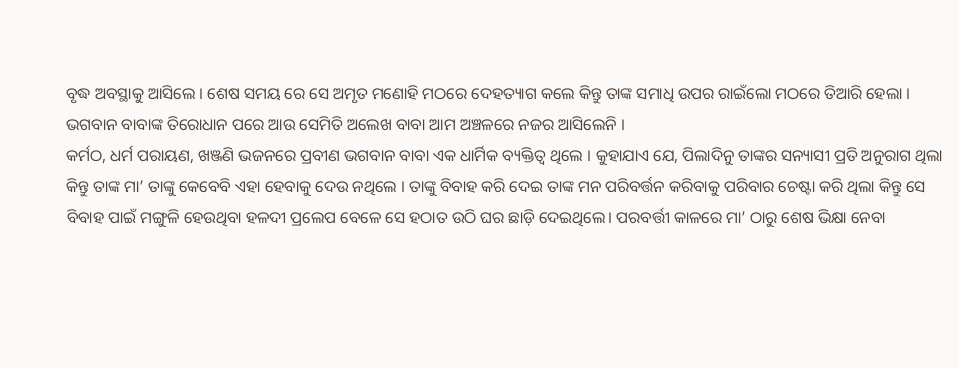ବୃଦ୍ଧ ଅବସ୍ଥାକୁ ଆସିଲେ । ଶେଷ ସମୟ ରେ ସେ ଅମୃତ ମଣୋହି ମଠରେ ଦେହତ୍ୟାଗ କଲେ କିନ୍ତୁ ତାଙ୍କ ସମାଧି ଉପର ରାଇଁଲୋ ମଠରେ ତିଆରି ହେଲା । ଭଗବାନ ବାବାଙ୍କ ତିରୋଧାନ ପରେ ଆଉ ସେମିତି ଅଲେଖ ବାବା ଆମ ଅଞ୍ଚଳରେ ନଜର ଆସିଲେନି ।
କର୍ମଠ, ଧର୍ମ ପରାୟଣ, ଖଞ୍ଜଣି ଭଜନରେ ପ୍ରବୀଣ ଭଗବାନ ବାବା ଏକ ଧାର୍ମିକ ବ୍ୟକ୍ତିତ୍ବ ଥିଲେ । କୁହାଯାଏ ଯେ, ପିଲାଦିନୁ ତାଙ୍କର ସନ୍ୟାସୀ ପ୍ରତି ଅନୁରାଗ ଥିଲା କିନ୍ତୁ ତାଙ୍କ ମା’ ତାଙ୍କୁ କେବେବି ଏହା ହେବାକୁ ଦେଉ ନଥିଲେ । ତାଙ୍କୁ ବିବାହ କରି ଦେଇ ତାଙ୍କ ମନ ପରିବର୍ତ୍ତନ କରିବାକୁ ପରିବାର ଚେଷ୍ଟା କରି ଥିଲା କିନ୍ତୁ ସେ ବିବାହ ପାଇଁ ମଙ୍ଗୁଳି ହେଉଥିବା ହଳଦୀ ପ୍ରଲେପ ବେଳେ ସେ ହଠାତ ଉଠି ଘର ଛାଡ଼ି ଦେଇଥିଲେ। ପରବର୍ତ୍ତୀ କାଳରେ ମା’ ଠାରୁ ଶେଷ ଭିକ୍ଷା ନେବା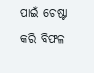ପାଇଁ ଚେଷ୍ଟା କରି ବିଫଳ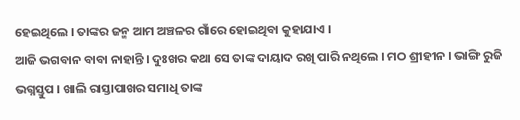ହେଇଥିଲେ । ତାଙ୍କର ଜନ୍ମ ଆମ ଅଞ୍ଚଳର ଗାଁରେ ହୋଇଥିବା କୁହାଯାଏ ।
ଆଜି ଭଗବାନ ବାବା ନାହାନ୍ତି । ଦୁଃଖର କଥା ସେ ତାଙ୍କ ଦାୟାଦ ରଖି ପାରି ନଥିଲେ । ମଠ ଶ୍ରୀହୀନ । ଭାଙ୍ଗି ରୁଜି ଭଗ୍ନସ୍ତୁପ । ଖାଲି ରାସ୍ତାପାଖର ସମାଧି ତାଙ୍କ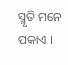ସ୍ମୃତି ମନେ ପକାଏ ।